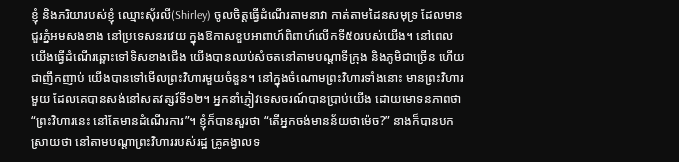ខ្ញុំ និងភរិយារបស់ខ្ញុំ ឈ្មោះស៊័រលី(Shirley) ចូលចិត្តធ្វើដំណើរតាមនាវា កាត់តាមដៃនសមុទ្រ ដែលមានជួរភ្នំអមសងខាង នៅប្រទេសនរវេយ ក្នុងឱកាសខួបអាពាហ៍ពិពាហ៍លើកទី៥០របស់យើង។ នៅពេលយើងធ្វើដំណើរឆ្ពោះទៅទិសខាងជើង យើងបានឈប់សំចតនៅតាមបណ្តាទីក្រុង និងភូមិជាច្រើន ហើយជាញឹកញាប់ យើងបានទៅមើលព្រះវិហារមួយចំនួន។ នៅក្នុងចំណោមព្រះវិហារទាំងនោះ មានព្រះវិហារមួយ ដែលគេបានសង់នៅសតវត្សរ៍ទី១២។ អ្នកនាំភ្ញៀវទេសចរណ៍បានប្រាប់យើង ដោយមោទនភាពថា “ព្រះវិហារនេះ នៅតែមានដំណើរការ”។ ខ្ញុំក៏បានសួរថា “តើអ្នកចង់មានន័យថាម៉េច?” នាងក៏បានបកស្រាយថា នៅតាមបណ្តាព្រះវិហាររបស់រដ្ឋ គ្រូគង្វាលទ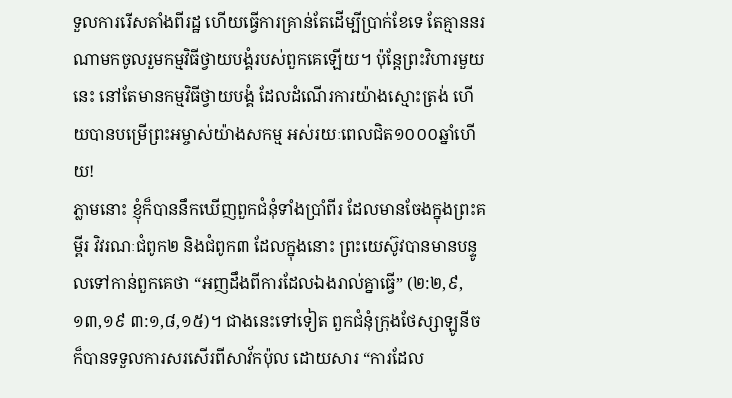ទួលការរើសតាំងពីរដ្ឋ ហើយធ្វើការគ្រាន់តែដើម្បីប្រាក់ខែទេ តែគ្មាននរណាមកចូលរួមកម្មវិធីថ្វាយបង្គំរបស់ពួកគេឡើយ។ ប៉ុន្តែព្រះវិហារមួយនេះ នៅតែមានកម្មវិធីថ្វាយបង្គំ ដែលដំណើរការយ៉ាងស្មោះត្រង់ ហើយបានបម្រើព្រះអម្ចាស់យ៉ាងសកម្ម អស់រយៈពេលជិត១០០០ឆ្នាំហើយ!
ភ្លាមនោះ ខ្ញុំក៏បាននឹកឃើញពួកជំនុំទាំងប្រាំពីរ ដែលមានចែងក្នុងព្រះគម្ពីរ វិវរណៈជំពូក២ និងជំពូក៣ ដែលក្នុងនោះ ព្រះយេស៊ូវបានមានបន្ទូលទៅកាន់ពួកគេថា “អញដឹងពីការដែលឯងរាល់គ្នាធ្វើ” (២:២,៩,១៣,១៩ ៣:១,៨,១៥)។ ជាងនេះទៅទៀត ពួកជំនុំក្រុងថែស្សាឡូនីចក៏បានទទួលការសរសើរពីសាវ័កប៉ុល ដោយសារ “ការដែល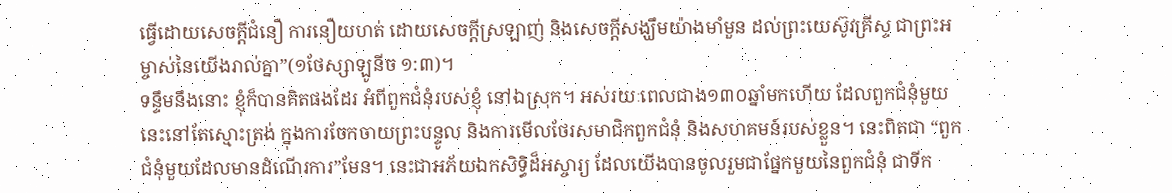ធ្វើដោយសេចក្តីជំនឿ ការនឿយហត់ ដោយសេចក្តីស្រឡាញ់ និងសេចក្តីសង្ឃឹមយ៉ាងមាំមួន ដល់ព្រះយេស៊ូវគ្រីស្ទ ជាព្រះអម្ចាស់នៃយើងរាល់គ្នា”(១ថែស្សាឡូនីច ១:៣)។
ទន្ទឹមនឹងនោះ ខ្ញុំក៏បានគិតផងដែរ អំពីពួកជំនុំរបស់ខ្ញុំ នៅឯស្រុក។ អស់រយៈពេលជាង១៣០ឆ្នាំមកហើយ ដែលពួកជំនុំមួយនេះនៅតែស្មោះត្រង់ ក្នុងការចែកចាយព្រះបន្ទូល និងការមើលថែរសមាជិកពួកជំនុំ និងសហគមន៍របស់ខ្លួន។ នេះពិតជា “ពួកជំនុំមួយដែលមានដំណើរការ”មែន។ នេះជាអភ័យឯកសិទ្ធិដ៏អស្ចារ្យ ដែលយើងបានចូលរួមជាផ្នែកមួយនៃពួកជំនុំ ជាទីក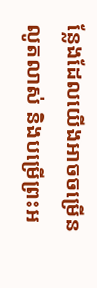ន្លែងដែលយើងអាចចម្រើនលូតលាស់ និងបម្រើព្រះអ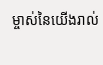ម្ចាស់នៃយើងរាល់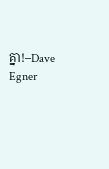គ្នា!–Dave Egner